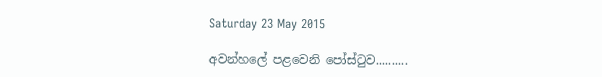Saturday 23 May 2015

අවන්හලේ පළවෙනි පෝස්ටුව..........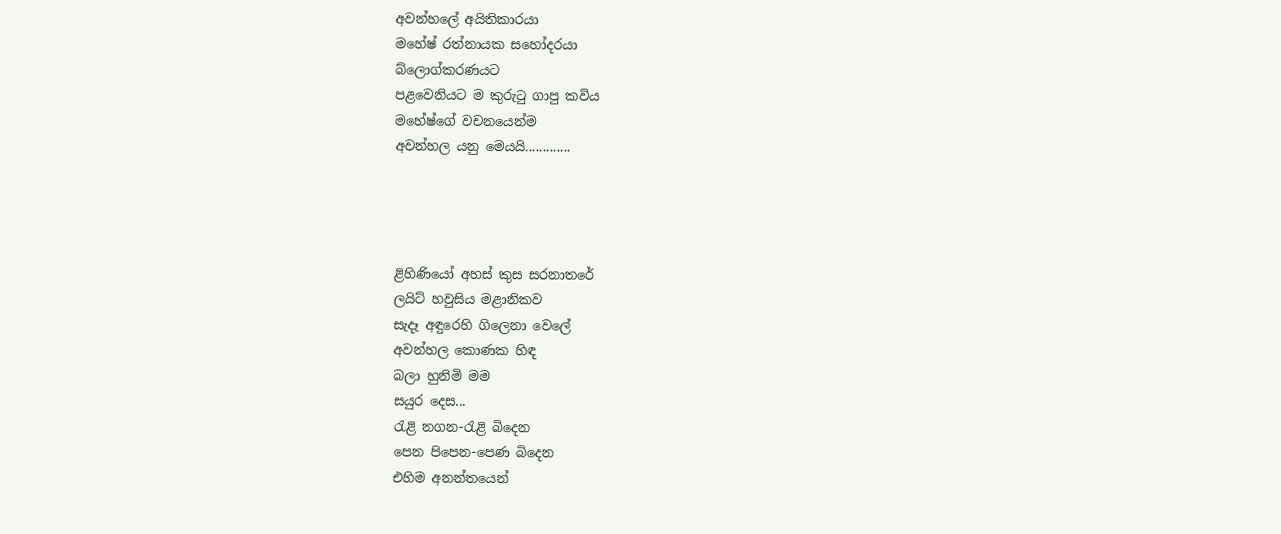අවන්හලේ අයිතිකාරයා
මහේෂ් රත්නායක සහෝදරයා
බ්ලොග්කරණයට
පළවෙනියට ම කුරුටු ගාපු කවිය
මහේෂ්ගේ වචනයෙන්ම
අවන්හල යනු මෙයයි.............




ළිහිණියෝ අහස් කුස සරනාතරේ
ලයිට් හවුසිය මළානිකව
සැදෑ අඳුරෙහි ගිලෙනා වෙලේ
අවන්හල කොණක හිඳ
බලා හුනිමි මම
සයුර දෙස...
රැළි නගන-රැළි බි‍දෙන
පෙන පිපෙන-පෙණ බිදෙන
එහිම අනන්තයෙන්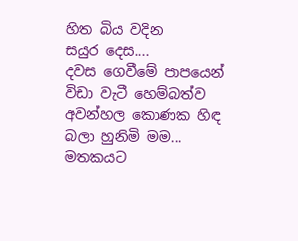හිත බිය වදින
සයුර දෙස....
දවස ගෙවීමේ පාපයෙන්
විඩා වැටී හෙම්බත්ව
අවන්හල කොණක හිඳ
බලා හුනිමි මම...
මතකයට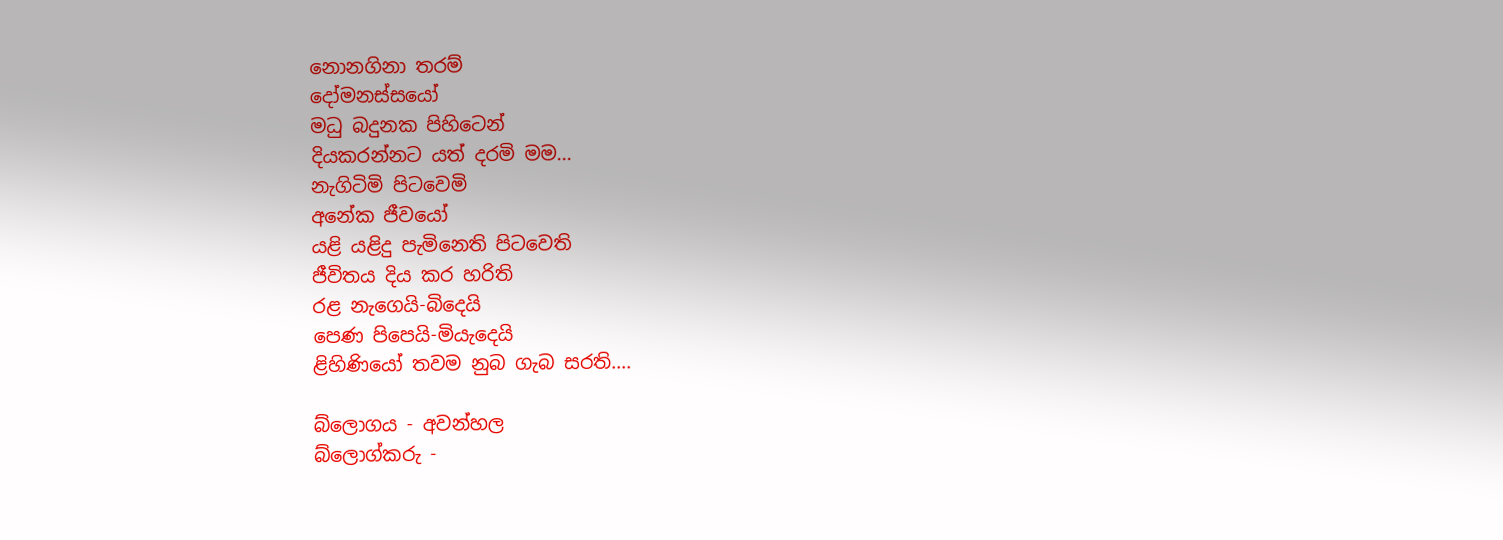නොනගිනා තරම්
දෝමනස්සයෝ
මධු බදුනක පිහිටෙන්
දියකරන්නට යත් දරමි මම...
නැගිටිමි පිටවෙමි
අනේක ජීවයෝ
යළි යළිදු පැමිනෙති පිටවෙති
ජීවිතය දිය කර හරිති
රළ නැගෙයි-බිදෙයි
පෙණ පිපෙයි-මියැදෙයි
ළිහිණියෝ තවම නුබ ගැබ සරති....

බ්ලොගය - අවන්හල
බ්ලොග්කරු -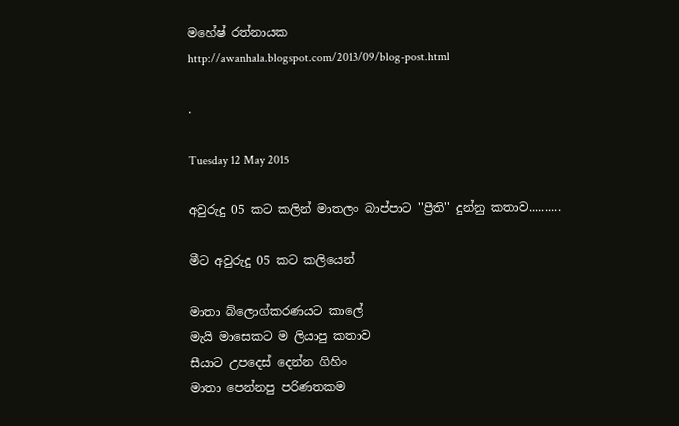මහේෂ් රත්නායක
http://awanhala.blogspot.com/2013/09/blog-post.html

.

Tuesday 12 May 2015

අවුරුදු 05 කට කලින් මාතලං බාප්පාට ''ප්‍රීති'' දුන්නු කතාව..........

මීට අවුරුදු 05 කට කලියෙන්

මාතා බ්ලොග්කරණයට කාලේ
මැයි මාසෙකට ම ලියාපු කතාව
සීයාට උපදෙස් දෙන්න ගිහිං
මාතා පෙන්නපු පරිණතකම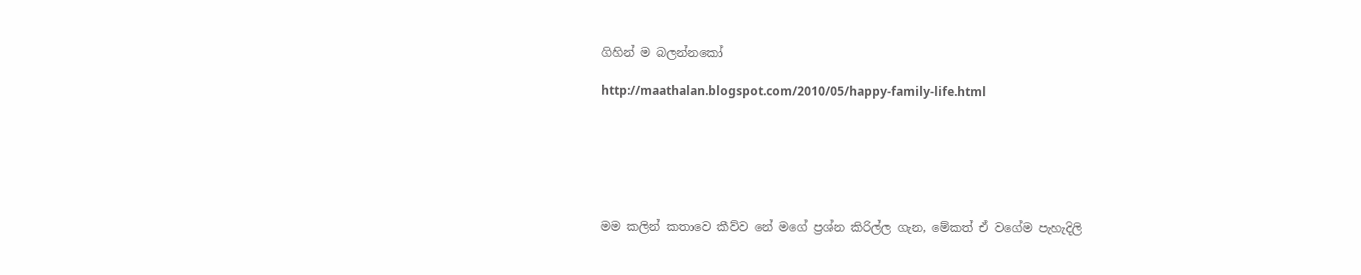ගිහින් ම බලන්නකෝ

http://maathalan.blogspot.com/2010/05/happy-family-life.html






මම කලින් කතාවෙ කීව්ව නේ මගේ ප්‍රශ්න කිරිල්ල ගැන, මේකත් ඒ වගේම පැහැදිලි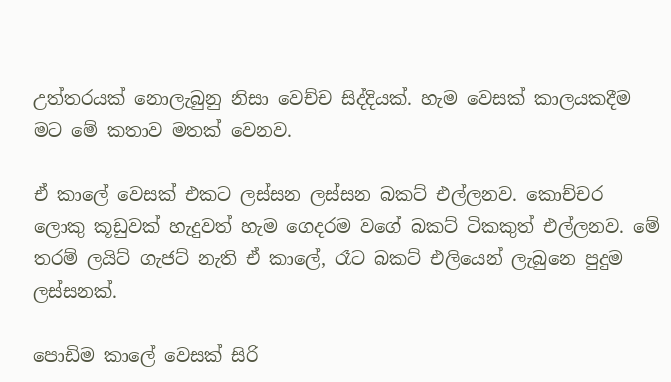උත්තරයක් නොලැබුනු නිසා වෙච්ච සිද්දියක්. හැම වෙසක් කාලයකදීම මට මේ කතාව මතක් වෙනව.

ඒ කාලේ වෙසක් එකට ලස්සන ලස්සන බකට් එල්ලනව. කොච්චර ලොකු කූඩුවක් හැදුවත් හැම ගෙදරම වගේ බකට් ටිකකුත් එල්ලනව. මේ තරම් ලයිට් ගැජට් නැති ඒ කාලේ, රෑට බකට් එලියෙන් ලැබුනෙ පුදුම ලස්සනක්.

පොඩිම කාලේ වෙසක් සිරි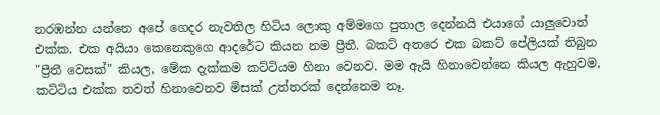නරඹන්න යන්නෙ අපේ ගෙදර නැවතිල හිටිය ලොකු අම්මගෙ පුතාල දෙන්නයි එයාගේ යාලුවොත් එක්ක. එක අයියා කෙනෙකුගෙ ආදරේට කියන නම ප්‍රීතී. බකට් අතරෙ එක බකට් පේලියක් තිබුන "ප්‍රීතී වෙසක්" කියල, මේක දැක්කම කට්ටියම හිනා වෙනව. මම ඇයි හිනාවෙන්නෙ කියල ඇහුවම, කට්ටිය එක්ක තවත් හිනාවෙනව මිසක් උත්තරක් දෙන්නෙම නෑ.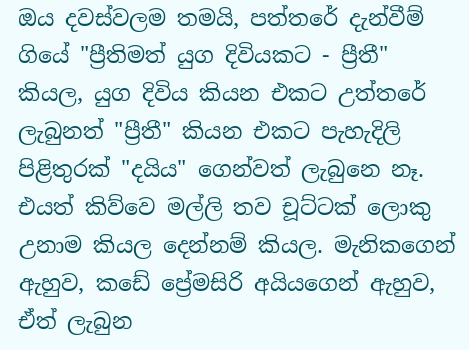ඔය දවස්වලම තමයි, පත්තරේ දැන්වීම් ගියේ "ප්‍රීතිමත් යුග දිවියකට - ප්‍රීතී" කියල, යුග දිවිය කියන එකට උත්තරේ ලැබුනත් "ප්‍රීතී" කියන එකට පැහැදිලි පිළිතුරක් "දයිය" ගෙන්වත් ලැබුනෙ නෑ. එයත් කිව්වෙ මල්ලි තව චූට්ටක් ලොකු උනාම කියල දෙන්නම් කියල. මැනිකගෙන් ඇහුව, කඩේ ප්‍රේමසිරි අයියගෙන් ඇහුව, ඒත් ලැබුන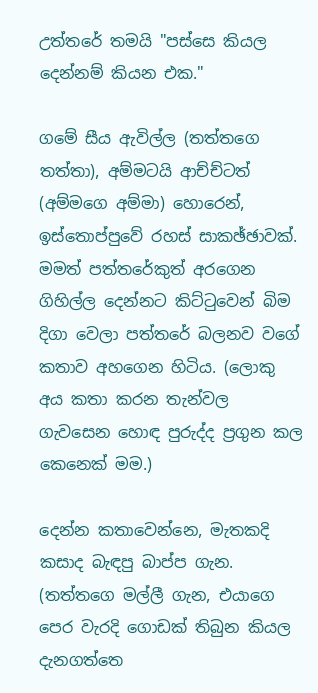උත්තරේ තමයි "පස්සෙ කියල දෙන්නම් කියන එක."

ගමේ සීය ඇවිල්ල (තත්තගෙ තත්තා), අම්මටයි ආච්ච්ටත් (අම්මගෙ අම්මා) හොරෙන්, ඉස්තොප්පුවේ රහස් සාකඡ්ඡාවක්. මමත් පත්තරේකුත් අරගෙන ගිහිල්ල දෙන්නට කිට්ටුවෙන් බිම දිගා වෙලා පත්තරේ බලනව වගේ කතාව අහගෙන හිටිය. (ලොකු අය කතා කරන තැන්වල ගැවසෙන හොඳ පුරුද්ද ප්‍රගුන කල කෙනෙක් මම.)

දෙන්න කතාවෙන්නෙ, මැතකදි කසාද බැඳපු බාප්ප ගැන. (තත්තගෙ මල්ලී ගැන, එයාගෙ පෙර වැරදි ගොඩක් තිබුන කියල දැනගත්තෙ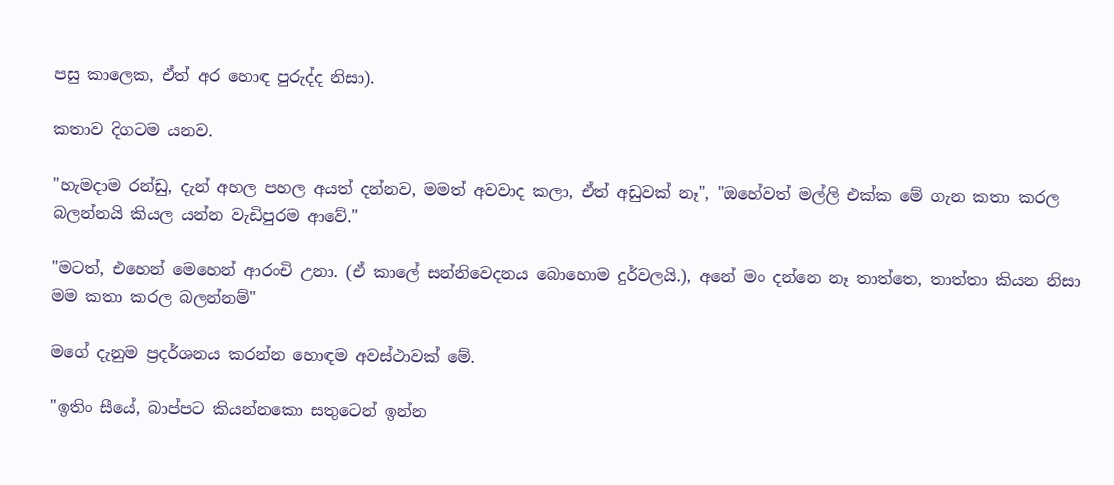පසු කාලෙක, ඒත් අර හොඳ පුරුද්ද නිසා).

කතාව දිගටම යනව.

"හැමදාම රන්ඩු, දැන් අහල පහල අයත් දන්නව, මමත් අවවාද කලා, ඒත් අඩුවක් නෑ", "ඔහේවත් මල්ලි එක්ක මේ ගැන කතා කරල බලන්නයි කියල යන්න වැඩිපුරම ආවේ."

"මටත්, එහෙන් මෙහෙන් ආරංචි උනා. (ඒ කාලේ සන්නිවෙදනය බොහොම දුර්වලයි.), අනේ මං දන්නෙ නෑ තාත්තෙ, තාත්තා කියන නිසා මම කතා කරල බලන්නම්"

මගේ දැනුම ප්‍රදර්ශනය කරන්න හොඳම අවස්ථාවක් මේ.

"ඉතිං සීයේ, බාප්පට කියන්නකො සතුටෙන් ඉන්න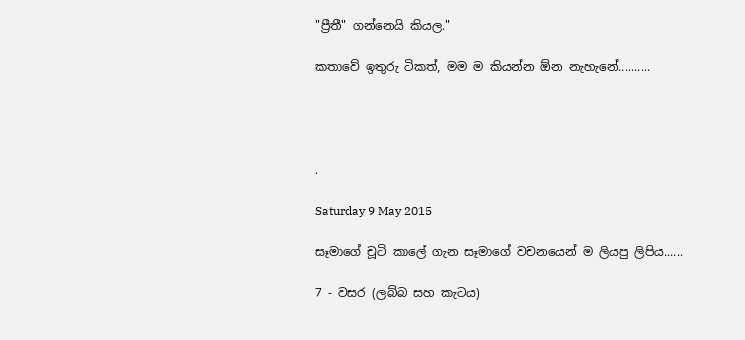"ප්‍රීතී" ගන්නෙයි කියල."

කතාවේ ඉතුරු ටිකත්, මම ම කියන්න ඕන නැහැනේ..........




.

Saturday 9 May 2015

සෑමාගේ චූටි කාලේ ගැන සෑමාගේ වචනයෙන් ම ලියපු ලිපිය......

7 - වසර (ලබ්බ සහ කැටය)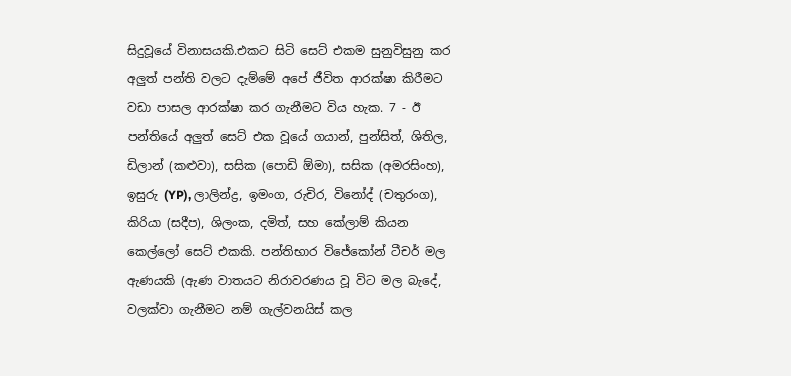සිදුවූයේ විනාසයකි.එකට සිටි සෙට් එකම සුනුවිසුනු කර අලුත් පන්ති වලට දැම්මේ අපේ ජීවිත ආරක්ෂා කිරීමට වඩා පාසල ආරක්ෂා කර ගැනීමට විය හැක. 7 - ඊ පන්තියේ අලුත් සෙට් එක වූයේ ගයාන්, පුන්සිත්, ශිතිල, ඩිලාන් (කළුවා), සසික (පොඩි ඕමා), සසික (අමරසිංහ), ඉසුරු (YP), ලාලින්ද්‍ර, ඉමංග, රුචිර, විනෝද් (චතුරංග), කිරියා (සදීප), ශිලංක, දමිත්, සහ කේලාම් කියන කෙල්ලෝ සෙට් එකකි. පන්තිභාර විජේකෝන් ටීචර් මල ඇණයකි (ඇණ වාතයට නිරාවරණය වූ විට මල බැදේ, වලක්වා ගැනීමට නම් ගැල්වනයිස් කල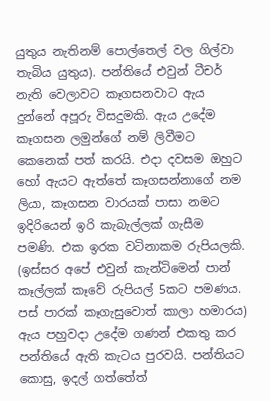යුතුය නැතිනම් පොල්තෙල් වල ගිල්වා තැබිය යුතුය). පන්තියේ එවුන් ටීචර් නැති වෙලාවට කෑගසනවාට ඇය දුන්නේ අපූරු විසදුමකි. ඇය උදේම කෑගසන ලමුන්ගේ නම් ලිවීමට කෙනෙක් පත් කරයි. එදා දවසම ඔහුට හෝ ඇයට ඇත්තේ කෑගසන්නාගේ නම ලියා, කෑගසන වාරයක් පාසා නමට ඉදිරියෙන් ඉරි කැබැල්ලක් ගැසීම පමණි. එක ඉරක වටිනාකම රුපියලකි. (ඉස්සර අපේ එවුන් කැන්ටිමෙන් පාන් කෑල්ලක් කෑවේ රුපියල් 5කට පමණය. පස් පාරක් කෑගැසුවොත් කාලා හමාරය) ඇය පහුවදා උදේම ගණන් එකතු කර පන්තියේ ඇති කැටය පුරවයි. පන්තියට කොසු, ඉදල් ගත්තේත්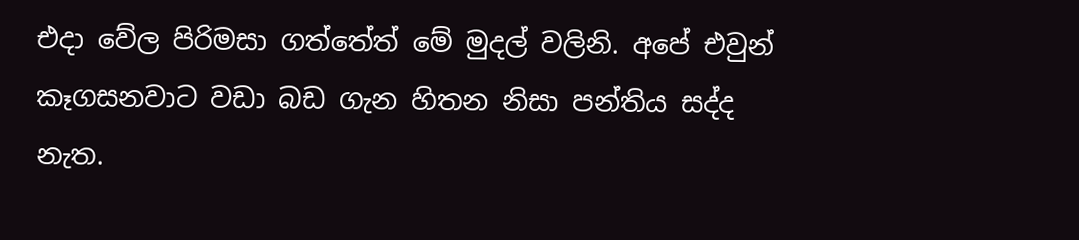එදා වේල පිරිමසා ගත්තේත් මේ මුදල් වලිනි. අපේ එවුන් කෑගසනවාට වඩා බඩ ගැන හිතන නිසා පන්තිය සද්ද නැත.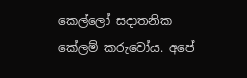කෙල්ලෝ සදාතනික කේලම් කරුවෝය. අපේ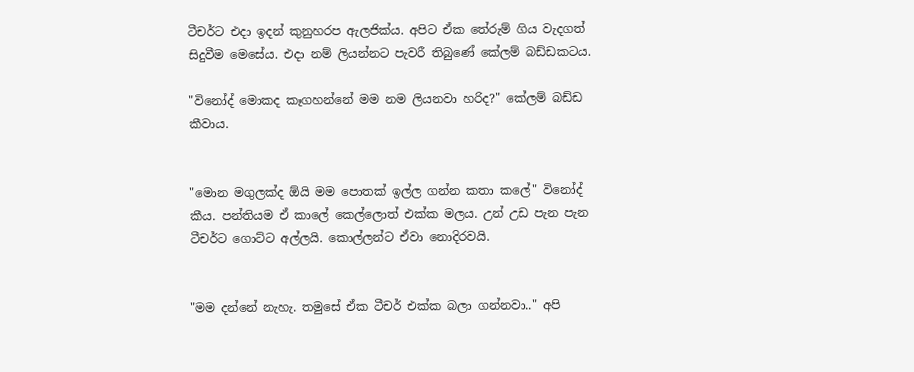ටීචර්ට එදා ඉදන් කුනුහරප ඇලජික්ය. අපිට ඒක තේරුම් ගිය වැදගත් සිදුවීම මෙසේය. එදා නම් ලියන්නට පැවරී තිබුණේ කේලම් බඩ්ඩකටය.

"විනෝද් මොකද කෑගහන්නේ මම නම ලියනවා හරිද?" කේලම් බඩ්ඩ කීවාය.


"මොන මගුලක්ද ඕයි මම පොතක් ඉල්ල ගන්න කතා කලේ" විනෝද් කීය. පන්තියම ඒ කාලේ කෙල්ලොත් එක්ක මලය. උන් උඩ පැන පැන ටීචර්ට ගොට්ට අල්ලයි. කොල්ලන්ට ඒවා නොදිරවයි.


"මම දන්නේ නැහැ. තමුසේ ඒක ටීචර් එක්ක බලා ගන්නවා.." අපි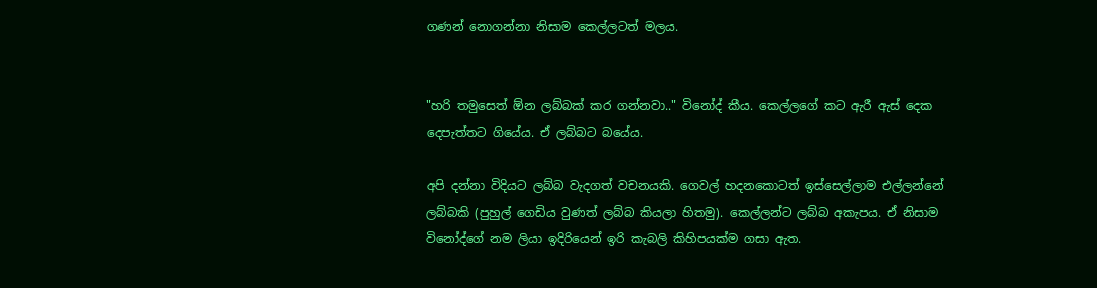ගණන් නොගන්නා නිසාම කෙල්ලටත් මලය.


"හරි තමුසෙත් ඕන ලබ්බක් කර ගන්නවා.." විනෝද් කීය. කෙල්ලගේ කට ඇරී ඇස් දෙක දෙපැත්තට ගියේය. ඒ ලබ්බට බයේය.

අපි දන්නා විදියට ලබ්බ වැදගත් වචනයකි. ගෙවල් හදනකොටත් ඉස්සෙල්ලාම එල්ලන්නේ ලබ්බකි (පුහුල් ගෙඩිය වුණත් ලබ්බ කියලා හිතමු). කෙල්ලන්ට ලබ්බ අකැපය. ඒ නිසාම විනෝද්ගේ නම ලියා ඉදිරියෙන් ඉරි කැබලි කිහිපයක්ම ගසා ඇත.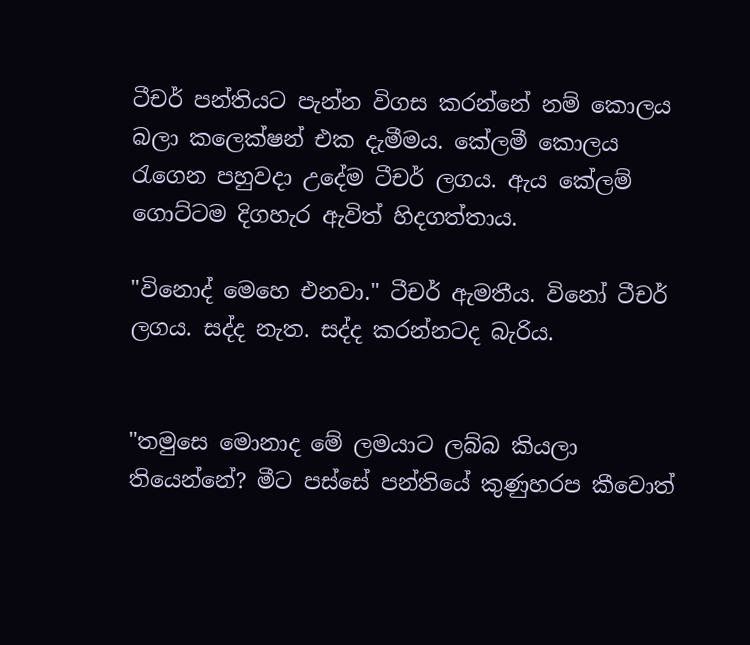ටීචර් පන්තියට පැන්න විගස කරන්නේ ‍නම් කොලය බලා කලෙක්ෂන් එක දැමීමය. කේලමී කොලය රැගෙන පහුවදා උදේම ටීචර් ලගය. ඇය කේලම් ගොට්ටම දිගහැර ඇවිත් හිදගත්තාය.

"විනොද් මෙහෙ එනවා." ටීචර් ඇමතීය. විනෝ ටීචර් ලගය. සද්ද නැත. සද්ද කරන්නටද බැරිය.


"තමුසෙ මොනාද මේ ලමයාට ලබ්බ කියලා තියෙන්නේ? මීට පස්සේ පන්තියේ කුණුහරප කීවොත්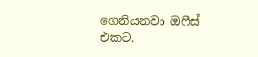ගෙනියනවා ඔෆීස් එකට.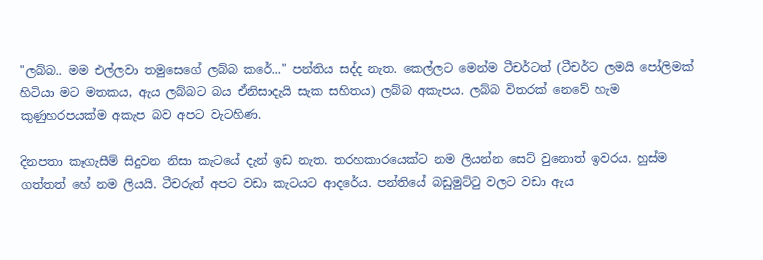"ලබ්බ.. මම එල්ලවා තමුසෙගේ ලබ්බ කරේ..." පන්තිය සද්ද නැත. කෙල්ලට මෙන්ම ටීචර්ටත් (ටීචර්ට ලමයි පෝලිමක් හිටියා මට මතකය, ඇය ලබ්බට බය ඒනිසාදැයි සැක සහිතය) ලබ්බ අකැපය. ලබ්බ විතරක් නෙවේ හැම කුණුහරපයක්ම අකැප බව අපට වැටහිණ.

දිනපතා කෑගැසීම් සිදුවන නිසා කැටයේ දැන් ඉ‍ඩ නැත. තරහකාරයෙක්ට නම ලියන්න සෙට් වුනොත් ඉවරය. හුස්ම ගත්තත් හේ නම ලියයි. ටීචරුත් අපට වඩා කැටයට ආදරේය. පන්තියේ බඩුමුට්ටු වලට වඩා ඇය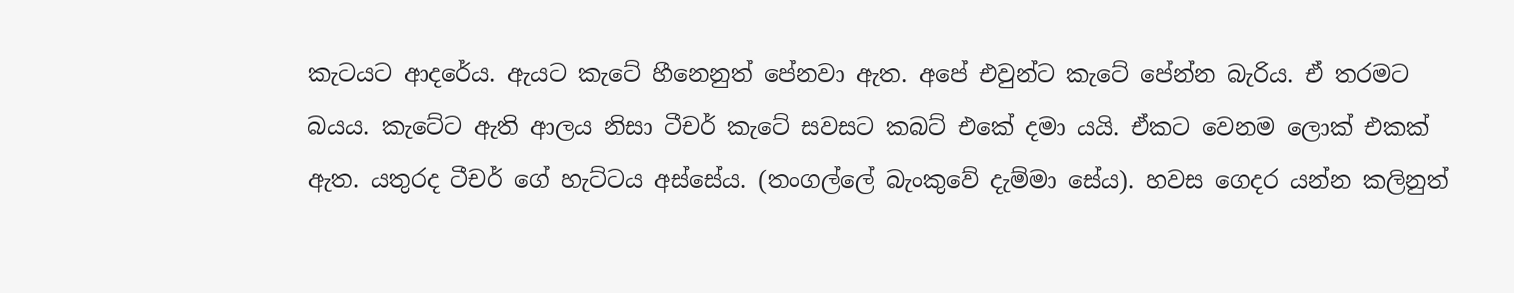කැටයට ආදරේය. ඇයට කැටේ හීනෙනුත් පේනවා ඇත. අපේ එවුන්ට කැටේ පේන්න බැරිය. ඒ තරමට බයය. කැටේට ඇති ආලය නිසා ටීචර් කැටේ සවසට කබට් එකේ දමා යයි. ඒක‍ට වෙනම ලොක් එකක් ඇත. යතුරද ටීචර් ගේ හැට්ටය අස්සේය. (තංගල්ලේ බැංකුවේ දැම්මා සේය). හවස ගෙදර යන්න කලිනුත්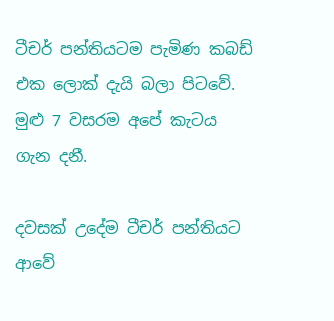ටීචර් පන්තියටම පැමිණ කබඩ් එක ලොක් දැයි බලා පිට‍වේ. මුළු 7 වසරම අපේ කැටය ගැන දනී.

දවසක් උදේම ටීචර් පන්තියට ආවේ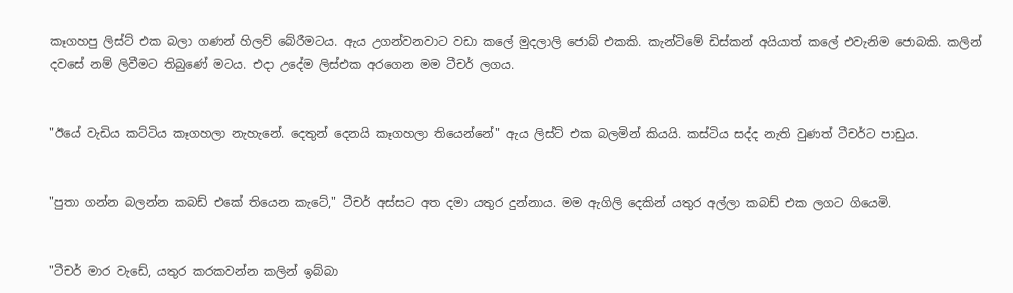කෑගහපු ලිස්ට් එක බලා ගණන් හිලව් බේරීමටය. ඇය උගන්වනවාට වඩා කලේ මුදලාලි ‍ජොබ් එකකි. කැන්ටිමේ ඩිස්කන් අයියාත් ‍කලේ එවැනිම ජොබකි. කලින් දවසේ නම් ලිවීමට තිබුණේ මටය. එදා උදේම ලිස්එක අරගෙන මම ටීචර් ලගය.


"ඊයේ ‍වැඩිය කට්ටිය කෑගහලා නැහැනේ. දෙතුන් දෙනයි කෑගහලා තියෙන්නේ" ඇය ලිස්ට් එක බලමින් කියයි. කස්ටිය සද්ද නැති වුණත් ටීචර්ට පාඩුය.


"පුතා ගන්න බලන්න කබඩ් එකේ තියෙන කැටේ," ටීචර් අස්සට අත දමා යතුර දුන්නාය. මම ඇගිලි දෙකින් යතුර අල්ලා කබඩ් එක ලගට ගියෙමි.


"ටීචර් මාර වැඩේ, යතුර කරකවන්න කලින් ඉබ්බා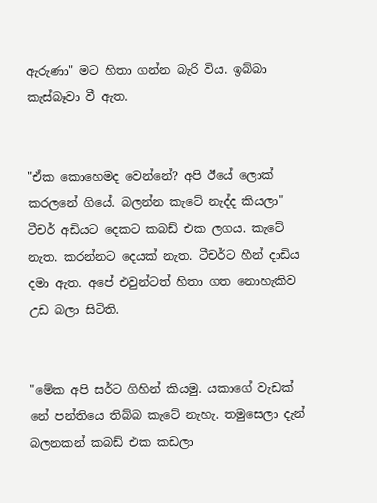ඇරුණා" මට හිතා ගන්න බැරි විය. ඉබ්බා කැස්බෑවා වී ඇත.


"ඒක කොහෙමද වෙන්නේ? අපි ඊයේ ලොක් කරලනේ ගියේ. බලන්න කැටේ නැද්ද කියලා" ටීචර් අඩියට දෙකට කබඩ් එක ලගය. කැටේ නැත. කරන්නට දෙයක් නැත. ටීචර්ට හීන් දාඩිය දමා ඇත. අපේ එවුන්ටත් හිතා ගත නොහැකිව උඩ බලා සිටිති.


"මේක අපි සර්ට ගිහින් කියමු. යකාගේ ‍වැඩක් නේ පන්තියෙ තිබ්බ කැටේ නැහැ. තමු‍සෙලා දැන් බලනකන් කබඩ් එක කඩලා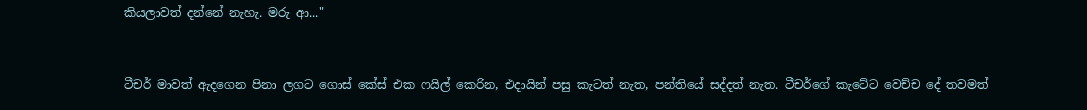කියලාවත් දන්නේ නැහැ. මරු ආ..."


ටීචර් මාවත් ඇදගෙන පිනා ලගට ගොස් කේස් එක ෆයිල් කෙරින, එදායින් පසු කැටත් නැත, පන්තියේ සද්දත් නැත. ටීචර්ගේ කැටේට වෙච්ච දේ තවමත්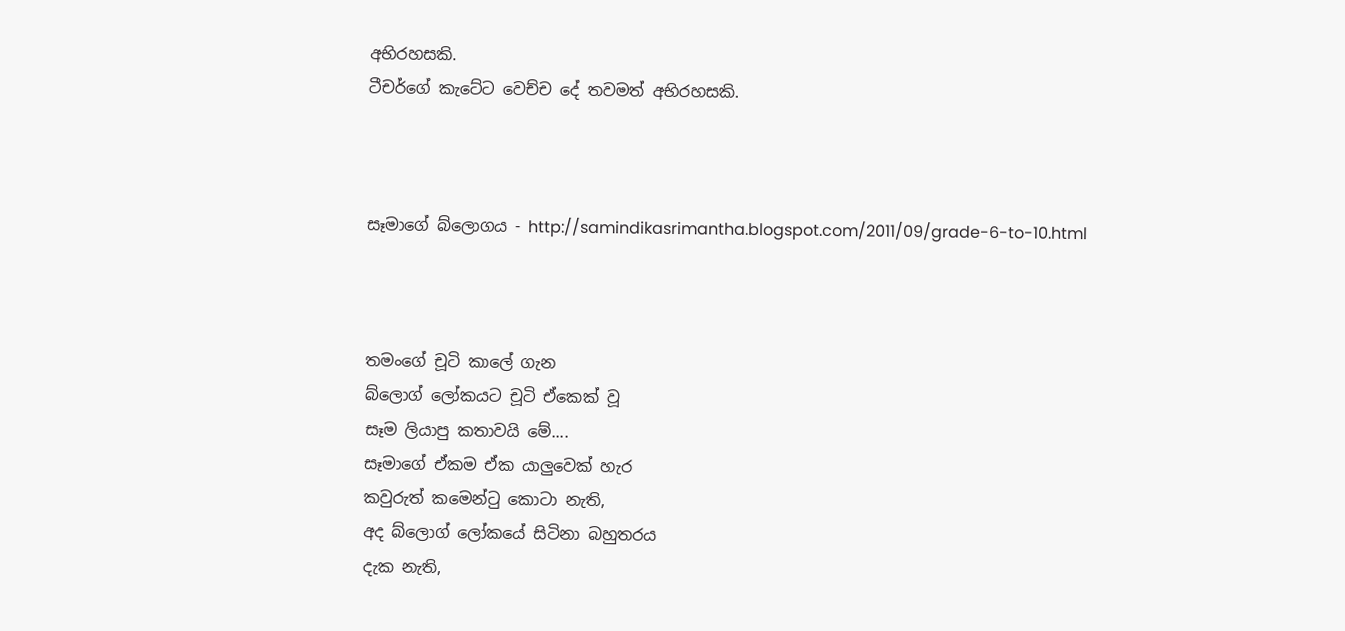අභිරහසකි.
ටීචර්ගේ කැටේට වෙච්ච දේ තවමත් අභිරහසකි.



සෑමාගේ බ්ලොගය - http://samindikasrimantha.blogspot.com/2011/09/grade-6-to-10.html



තමංගේ චූටි කාලේ ගැන
බ්ලොග් ලෝකයට චූටි ඒකෙක් වූ
සෑම ලියාපු කතාවයි මේ....
සෑමාගේ ඒකම ඒක යාලුවෙක් හැර
කවුරුත් කමෙන්ටු කොටා නැති,
අද බ්ලොග් ලෝකයේ සිටිනා බහුතරය
දැක නැති,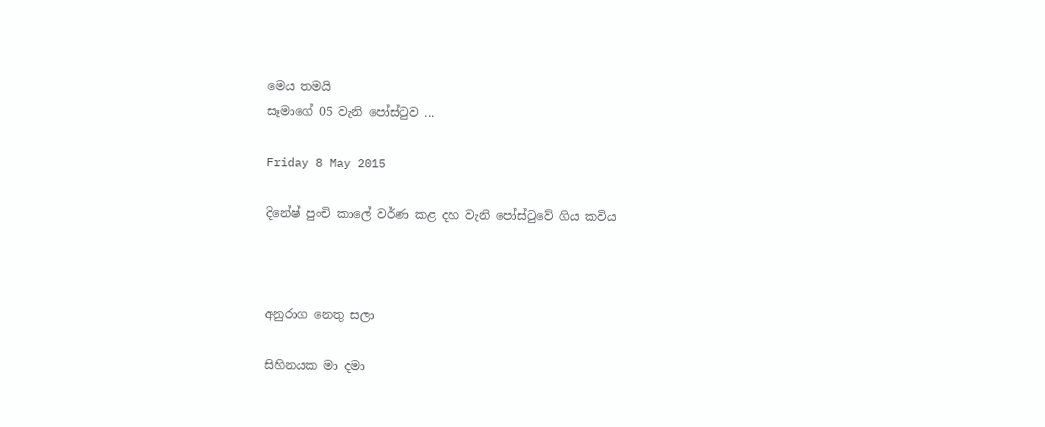මෙය තමයි
සෑමාගේ 05 වැනි පෝස්ටුව ...

Friday 8 May 2015

දිනේෂ් පුංචි කාලේ වර්ණ කළ දහ වැනි පෝස්ටුවේ ගිය කවිය



අනුරාග නෙතු සලා

සිහිනයක මා දමා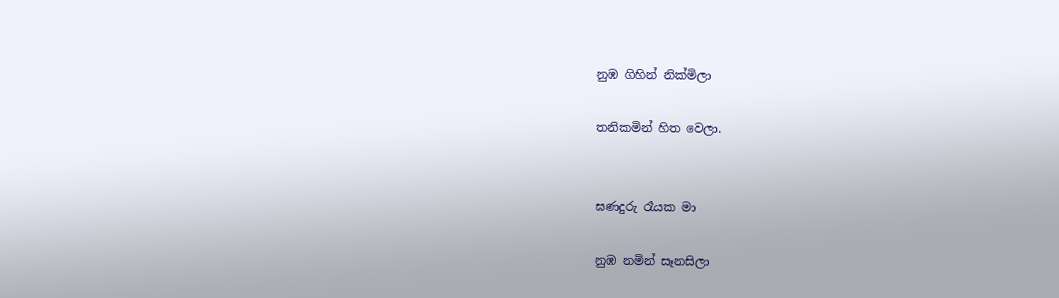නුඹ ගිහින් නික්මිලා

තනිකමින් හිත වෙලා.


ඝණදුරු රෑයක මා

නුඹ නමින් සෑනසිලා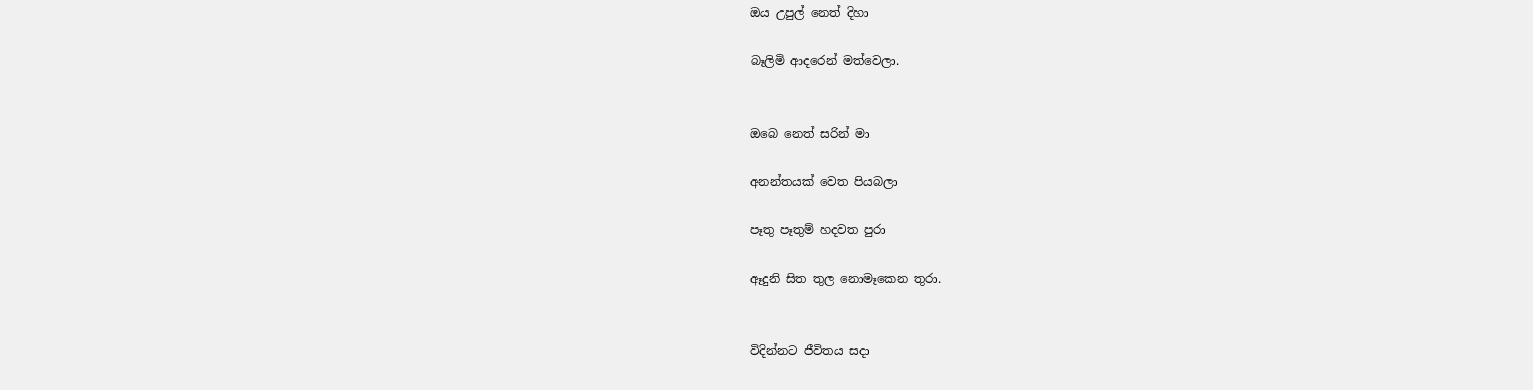ඔය උපුල් නෙත් දිහා

බෑලිමි ආදරෙන් මත්වෙලා.


ඔබෙ නෙත් සරින් මා

අනන්තයක් වෙත පියබලා

පෑතු පෑතුම් හදවත පුරා

ඈදුනි සිත තුල නොමෑකෙන තුරා.


විදින්නට ජීවිතය සදා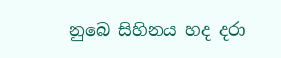නුබෙ සිහිනය හද දරා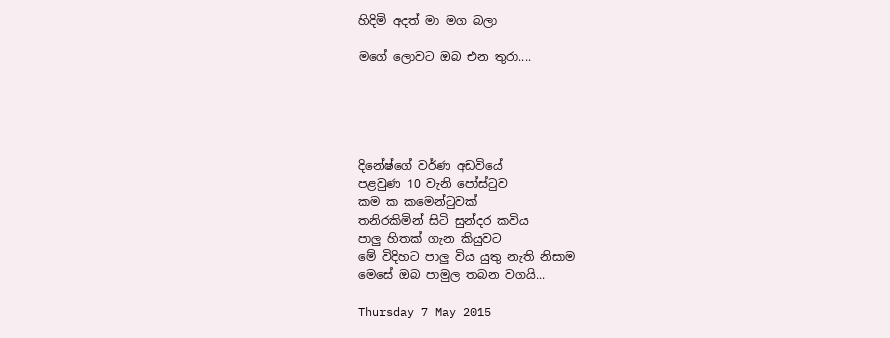හිදිමි අදත් මා මග බලා

මගේ ලොවට ඔබ එන තුරා....





දිනේෂ්ගේ වර්ණ අඩවියේ
පළවුණ 10 වැනි පෝස්ටුව
කම ක කමෙන්ටුවක්
තනිරකිමින් සිටි සුන්දර කවිය
පාලු හිතක් ගැන කියුවට
මේ විදිහට පාලු විය යුතු නැති නිසාම
මෙසේ ඔබ පාමුල තබන වගයි...

Thursday 7 May 2015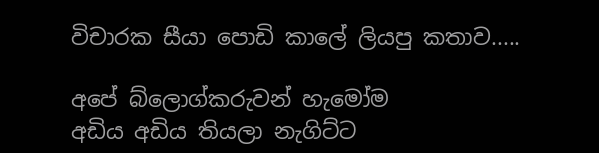විචාරක සීයා පොඩි කාලේ ලියපු කතාව.....

අපේ බ්ලොග්කරුවන් හැමෝම
අඩිය අඩිය තියලා නැගිට්ට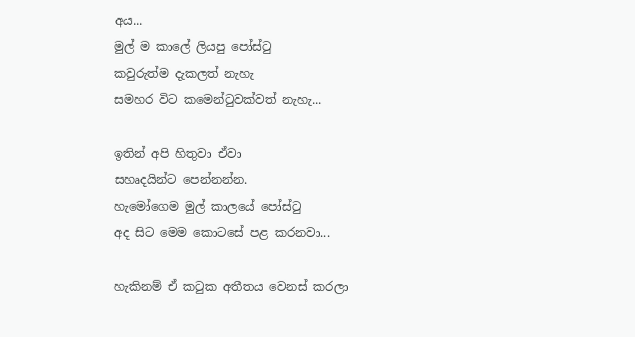අය...
මුල් ම කාලේ ලියපු පෝස්ටු
කවුරුත්ම දැකලත් නැහැ
සමහර විට කමෙන්ටුවක්වත් නැහැ...

ඉතින් අපි හිතුවා ඒවා
සහෘදයින්ට පෙන්නන්න.
හැමෝගෙම මුල් කාලයේ පෝස්ටු
අද සිට මෙම කොටසේ පළ කරනවා...

හැකිනම් ඒ කටුක අතීතය වෙනස් කරලා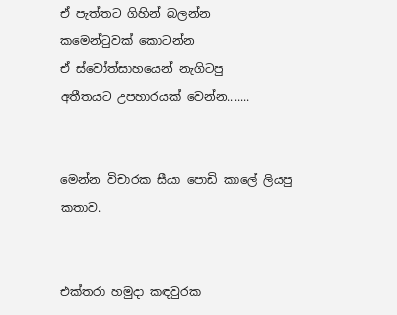ඒ පැත්තට ගිහින් බලන්න
කමෙන්ටුවක් කොටන්න
ඒ ස්වෝත්සාහයෙන් නැගිටපු
අතීතයට උපහාරයක් වෙන්න.......


මෙන්න විචාරක සීයා පොඩි කාලේ ලියපු කතාව.


එක්තරා හමුදා කඳවුරක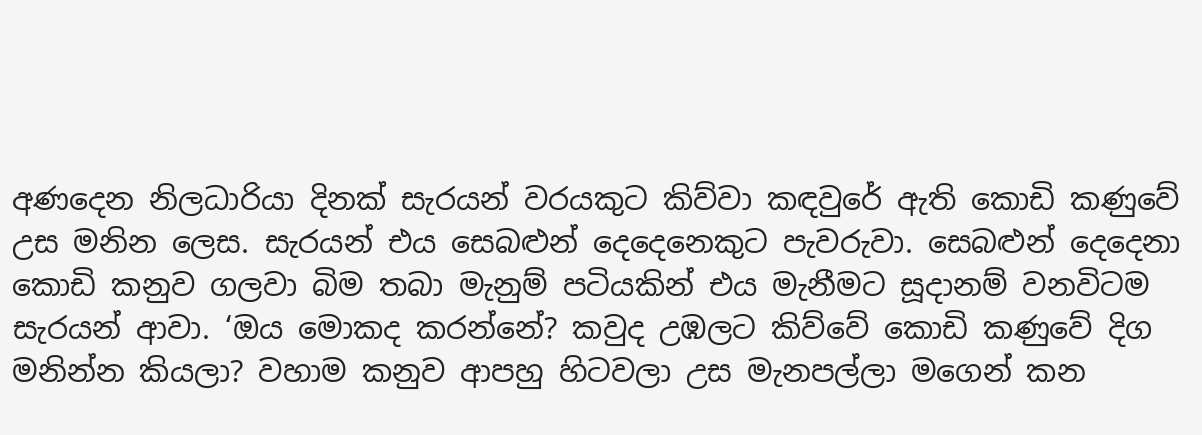අණදෙන නිලධාරියා දිනක් සැරයන් වරයකුට කිව්වා කඳවුරේ ඇති කොඩි කණුවේ උස මනින ලෙස. සැරයන් එය සෙබළුන් දෙදෙනෙකුට පැවරුවා. සෙබළුන් දෙදෙනා කොඩි කනුව ගලවා බිම තබා මැනුම් පටියකින් එය මැනීමට සූදානම් වනවිටම සැරයන් ආවා. ‘ඔය මොකද කරන්නේ? කවුද උඹලට කිව්වේ කොඩි කණුවේ දිග මනින්න කියලා? වහාම කනුව ආපහු හිටවලා උස මැනපල්ලා මගෙන් කන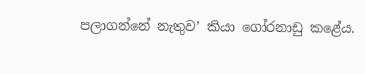පලාගන්නේ නැතුව’ කියා ගෝරනාඩු කළේය.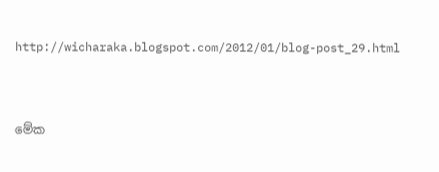http://wicharaka.blogspot.com/2012/01/blog-post_29.html



මේක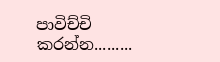පාවිච්චි කරන්න.........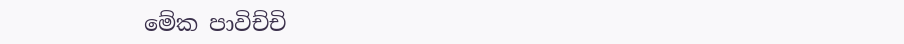මේක පාවිච්චි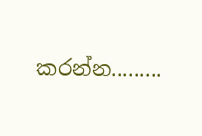කරන්න.........